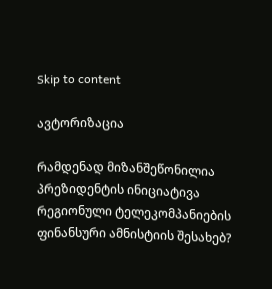Skip to content

ავტორიზაცია

რამდენად მიზანშეწონილია პრეზიდენტის ინიციატივა რეგიონული ტელეკომპანიების ფინანსური ამნისტიის შესახებ?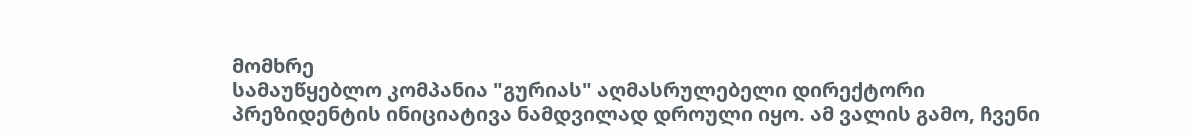მომხრე
სამაუწყებლო კომპანია "გურიას" აღმასრულებელი დირექტორი
პრეზიდენტის ინიციატივა ნამდვილად დროული იყო. ამ ვალის გამო, ჩვენი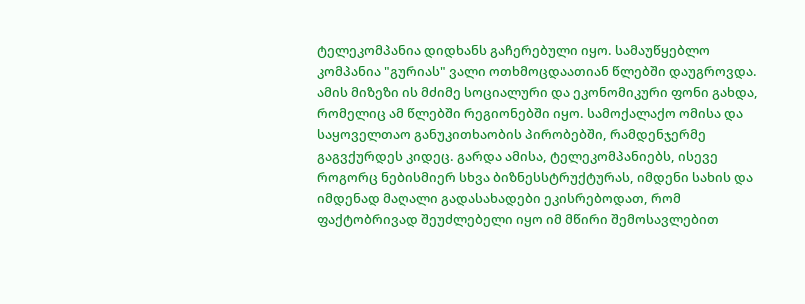ტელეკომპანია დიდხანს გაჩერებული იყო. სამაუწყებლო კომპანია "გურიას" ვალი ოთხმოცდაათიან წლებში დაუგროვდა. ამის მიზეზი ის მძიმე სოციალური და ეკონომიკური ფონი გახდა, რომელიც ამ წლებში რეგიონებში იყო. სამოქალაქო ომისა და საყოველთაო განუკითხაობის პირობებში, რამდენჯერმე გაგვქურდეს კიდეც. გარდა ამისა, ტელეკომპანიებს, ისევე როგორც ნებისმიერ სხვა ბიზნესსტრუქტურას, იმდენი სახის და იმდენად მაღალი გადასახადები ეკისრებოდათ, რომ ფაქტობრივად შეუძლებელი იყო იმ მწირი შემოსავლებით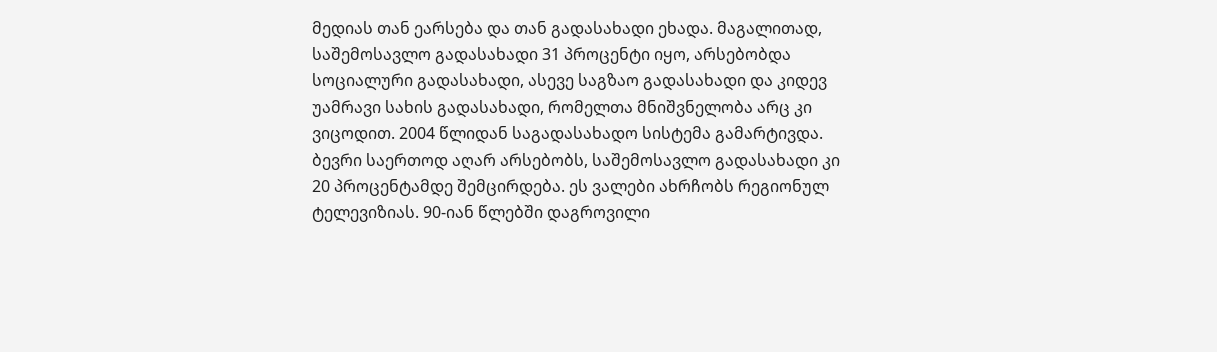მედიას თან ეარსება და თან გადასახადი ეხადა. მაგალითად, საშემოსავლო გადასახადი 31 პროცენტი იყო, არსებობდა სოციალური გადასახადი, ასევე საგზაო გადასახადი და კიდევ უამრავი სახის გადასახადი, რომელთა მნიშვნელობა არც კი ვიცოდით. 2004 წლიდან საგადასახადო სისტემა გამარტივდა. ბევრი საერთოდ აღარ არსებობს, საშემოსავლო გადასახადი კი 20 პროცენტამდე შემცირდება. ეს ვალები ახრჩობს რეგიონულ ტელევიზიას. 90-იან წლებში დაგროვილი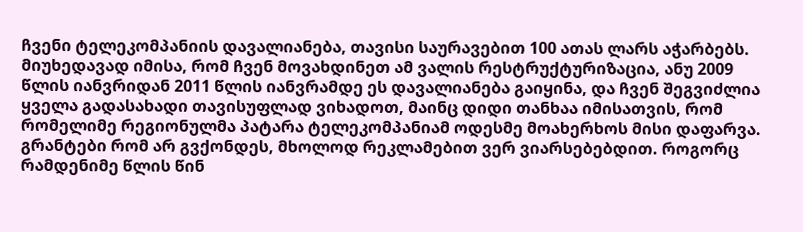ჩვენი ტელეკომპანიის დავალიანება, თავისი საურავებით 100 ათას ლარს აჭარბებს. მიუხედავად იმისა, რომ ჩვენ მოვახდინეთ ამ ვალის რესტრუქტურიზაცია, ანუ 2009 წლის იანვრიდან 2011 წლის იანვრამდე ეს დავალიანება გაიყინა, და ჩვენ შეგვიძლია ყველა გადასახადი თავისუფლად ვიხადოთ, მაინც დიდი თანხაა იმისათვის, რომ რომელიმე რეგიონულმა პატარა ტელეკომპანიამ ოდესმე მოახერხოს მისი დაფარვა. გრანტები რომ არ გვქონდეს, მხოლოდ რეკლამებით ვერ ვიარსებებდით. როგორც რამდენიმე წლის წინ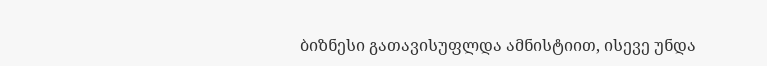ბიზნესი გათავისუფლდა ამნისტიით, ისევე უნდა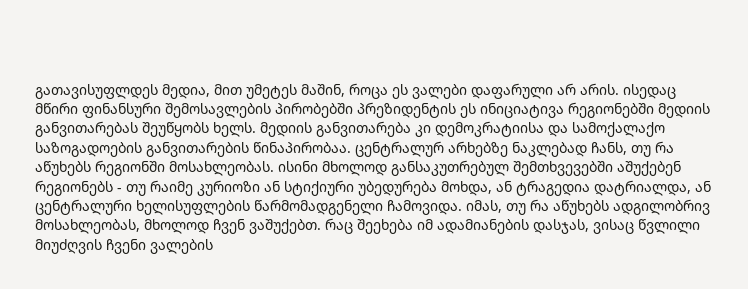გათავისუფლდეს მედია, მით უმეტეს მაშინ, როცა ეს ვალები დაფარული არ არის. ისედაც მწირი ფინანსური შემოსავლების პირობებში პრეზიდენტის ეს ინიციატივა რეგიონებში მედიის განვითარებას შეუწყობს ხელს. მედიის განვითარება კი დემოკრატიისა და სამოქალაქო საზოგადოების განვითარების წინაპირობაა. ცენტრალურ არხებზე ნაკლებად ჩანს, თუ რა აწუხებს რეგიონში მოსახლეობას. ისინი მხოლოდ განსაკუთრებულ შემთხვევებში აშუქებენ რეგიონებს - თუ რაიმე კურიოზი ან სტიქიური უბედურება მოხდა, ან ტრაგედია დატრიალდა, ან ცენტრალური ხელისუფლების წარმომადგენელი ჩამოვიდა. იმას, თუ რა აწუხებს ადგილობრივ მოსახლეობას, მხოლოდ ჩვენ ვაშუქებთ. რაც შეეხება იმ ადამიანების დასჯას, ვისაც წვლილი მიუძღვის ჩვენი ვალების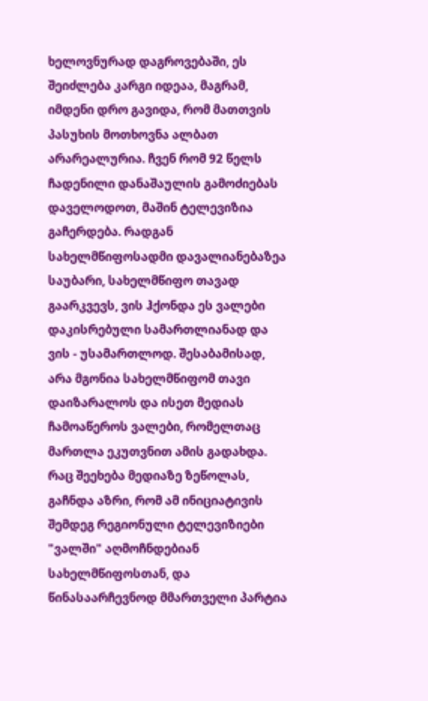ხელოვნურად დაგროვებაში, ეს შეიძლება კარგი იდეაა, მაგრამ, იმდენი დრო გავიდა, რომ მათთვის პასუხის მოთხოვნა ალბათ არარეალურია. ჩვენ რომ 92 წელს ჩადენილი დანაშაულის გამოძიებას დაველოდოთ, მაშინ ტელევიზია გაჩერდება. რადგან სახელმწიფოსადმი დავალიანებაზეა საუბარი, სახელმწიფო თავად გაარკვევს, ვის ჰქონდა ეს ვალები დაკისრებული სამართლიანად და ვის - უსამართლოდ. შესაბამისად, არა მგონია სახელმწიფომ თავი დაიზარალოს და ისეთ მედიას ჩამოაწეროს ვალები, რომელთაც მართლა ეკუთვნით ამის გადახდა. რაც შეეხება მედიაზე ზეწოლას, გაჩნდა აზრი, რომ ამ ინიციატივის შემდეგ რეგიონული ტელევიზიები "ვალში" აღმოჩნდებიან სახელმწიფოსთან, და წინასაარჩევნოდ მმართველი პარტია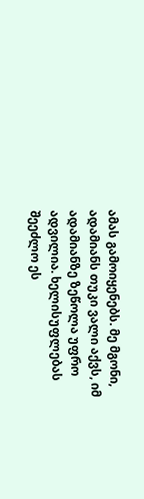ამას გამოიყენებს. მე მგონი, ადამიანს თუკი ვალი აქვს, იმ ადამიანზე ზეწოლა უფრო ადვილია. ხელისუფლებას შეეძლო ეს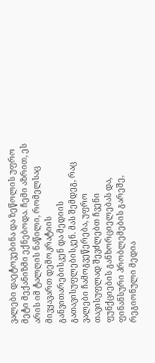ვალები დაეტოვებინა და ზეწოლის უფრო მეტი მექანიზმი ექნებოდა. ჩემი აზრით, ეს არის იმ ტალღის ნაწილი, რომელსაც მივყავართ დემოკრატიის განვითარებისკენ და მედიის გათავისუფლებისკენ. მას შემდეგ, რაც ვალები ჩამოგვეწერება, უფრო თავისუფლად შევძლებთ ჩვენი ფუნქციების განხორციელებას და, ფინანსური პრობლემების გარეშე, რეგიონული მედია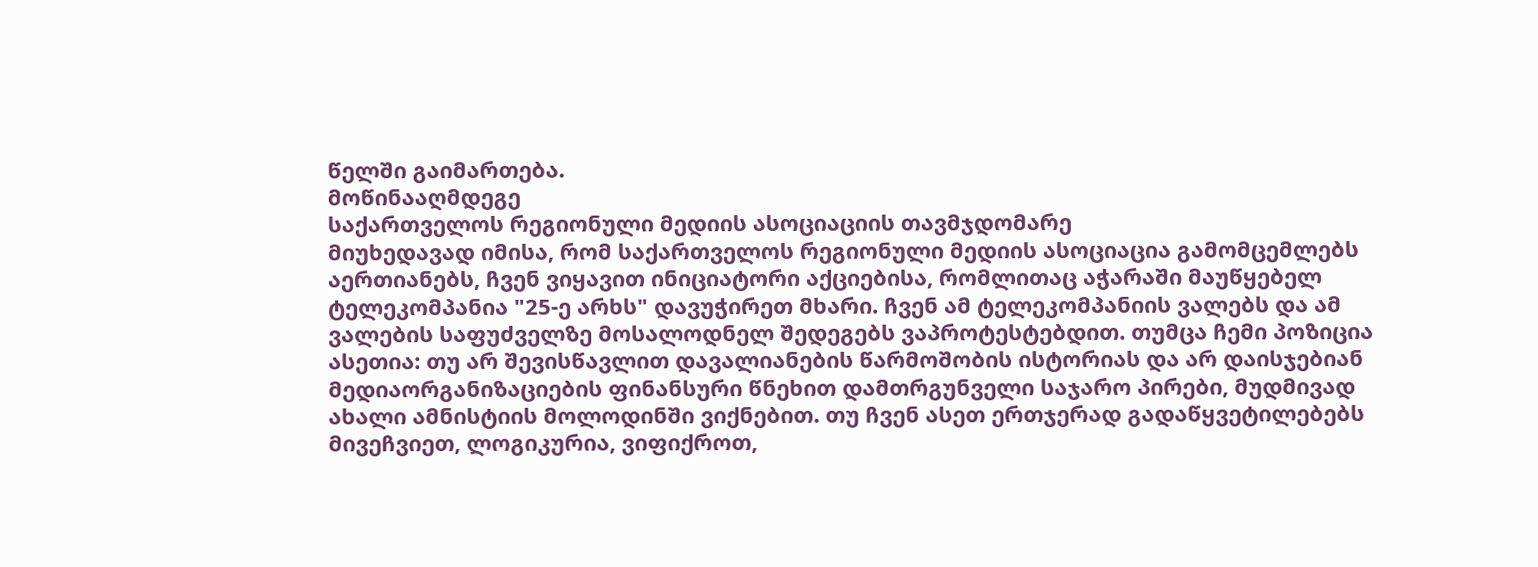წელში გაიმართება.
მოწინააღმდეგე
საქართველოს რეგიონული მედიის ასოციაციის თავმჯდომარე
მიუხედავად იმისა, რომ საქართველოს რეგიონული მედიის ასოციაცია გამომცემლებს აერთიანებს, ჩვენ ვიყავით ინიციატორი აქციებისა, რომლითაც აჭარაში მაუწყებელ ტელეკომპანია "25-ე არხს" დავუჭირეთ მხარი. ჩვენ ამ ტელეკომპანიის ვალებს და ამ ვალების საფუძველზე მოსალოდნელ შედეგებს ვაპროტესტებდით. თუმცა ჩემი პოზიცია ასეთია: თუ არ შევისწავლით დავალიანების წარმოშობის ისტორიას და არ დაისჯებიან მედიაორგანიზაციების ფინანსური წნეხით დამთრგუნველი საჯარო პირები, მუდმივად ახალი ამნისტიის მოლოდინში ვიქნებით. თუ ჩვენ ასეთ ერთჯერად გადაწყვეტილებებს მივეჩვიეთ, ლოგიკურია, ვიფიქროთ,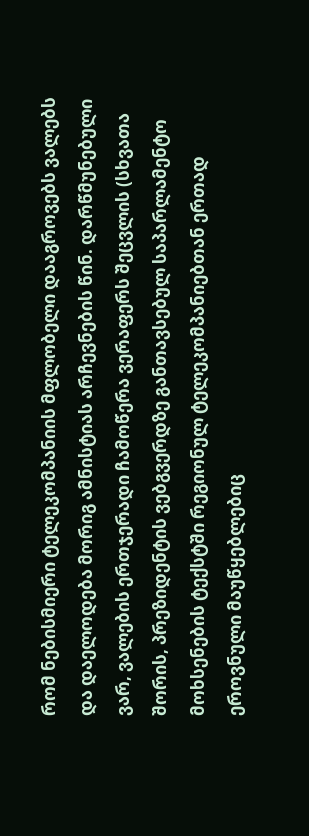რომ ნებისმიერი ტელეკომპანიის მფლობელი დააგროვებს ვალებს და დაელოდება მორიგ ამნისტიას არჩევნების წინ. დარწმუნებული ვარ, ვალების ერთჯერადი ჩამოწერა ვერაფერს შეცვლის (სხვათა შორის, პრეზიდენტის ვებგვერდზე განთავსებულ საპარლამენტო მოხსენების ტექსტში რეგიონულ ტელეკომპანიებთან ერთად ეროვნული მაუწყებლებიც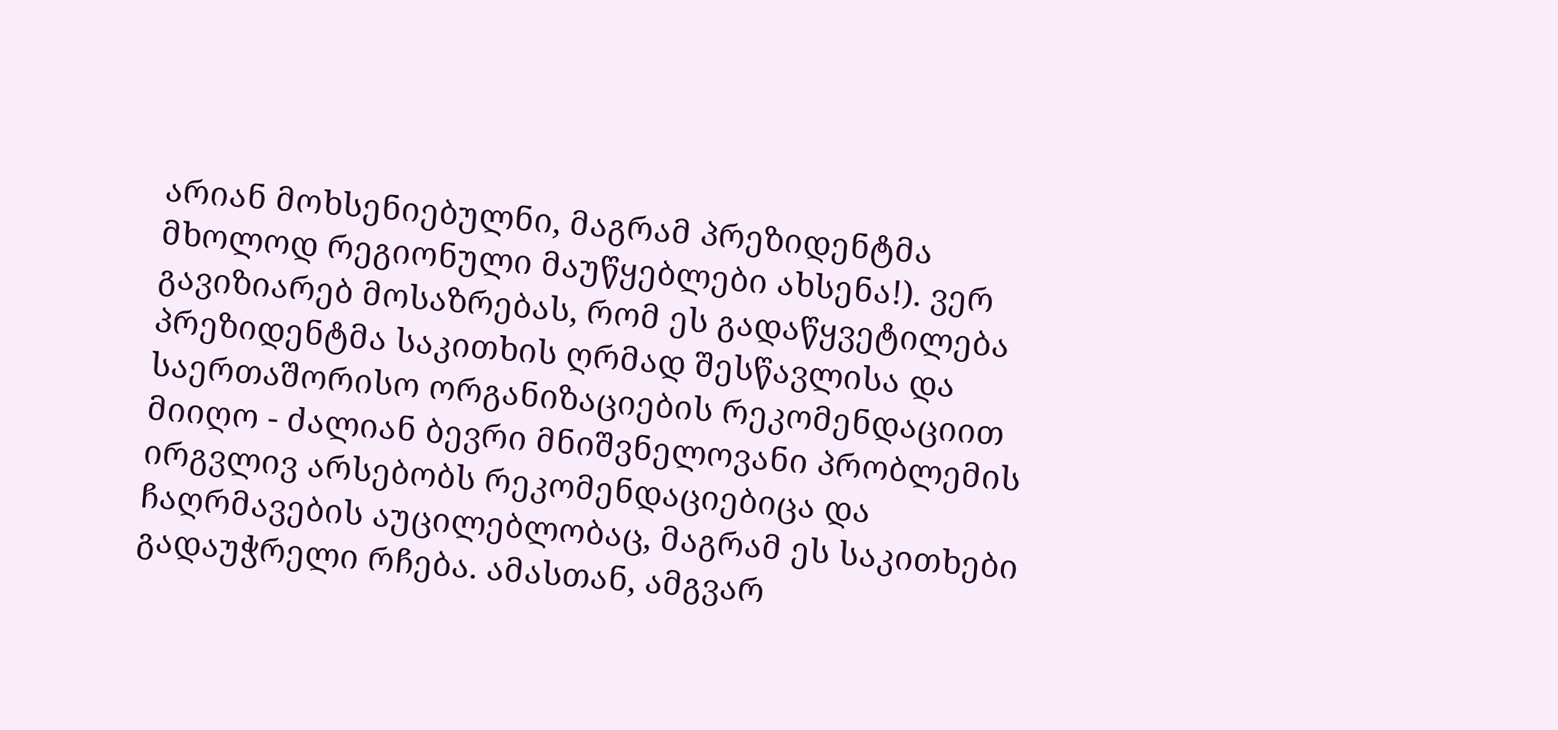არიან მოხსენიებულნი, მაგრამ პრეზიდენტმა მხოლოდ რეგიონული მაუწყებლები ახსენა!). ვერ გავიზიარებ მოსაზრებას, რომ ეს გადაწყვეტილება პრეზიდენტმა საკითხის ღრმად შესწავლისა და საერთაშორისო ორგანიზაციების რეკომენდაციით მიიღო - ძალიან ბევრი მნიშვნელოვანი პრობლემის ირგვლივ არსებობს რეკომენდაციებიცა და ჩაღრმავების აუცილებლობაც, მაგრამ ეს საკითხები გადაუჭრელი რჩება. ამასთან, ამგვარ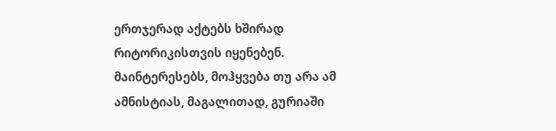ერთჯერად აქტებს ხშირად რიტორიკისთვის იყენებენ. მაინტერესებს, მოჰყვება თუ არა ამ ამნისტიას, მაგალითად, გურიაში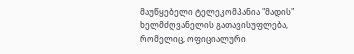მაუწყებელი ტელეკომპანია "მადის" ხელმძღვანელის გათავისუფლება, რომელიც, ოფიციალური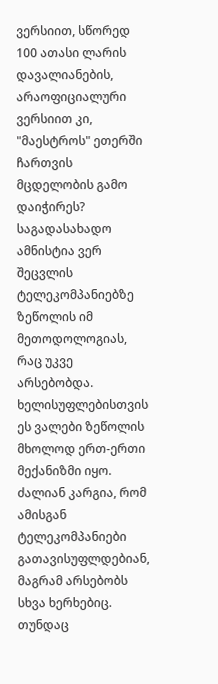ვერსიით, სწორედ 100 ათასი ლარის დავალიანების, არაოფიციალური ვერსიით კი, "მაესტროს" ეთერში ჩართვის მცდელობის გამო დაიჭირეს? საგადასახადო ამნისტია ვერ შეცვლის ტელეკომპანიებზე ზეწოლის იმ მეთოდოლოგიას, რაც უკვე არსებობდა. ხელისუფლებისთვის ეს ვალები ზეწოლის მხოლოდ ერთ-ერთი მექანიზმი იყო. ძალიან კარგია, რომ ამისგან ტელეკომპანიები გათავისუფლდებიან, მაგრამ არსებობს სხვა ხერხებიც. თუნდაც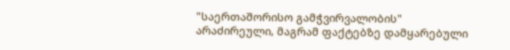"საერთაშორისო გამჭვირვალობის" არაძირეული, მაგრამ ფაქტებზე დამყარებული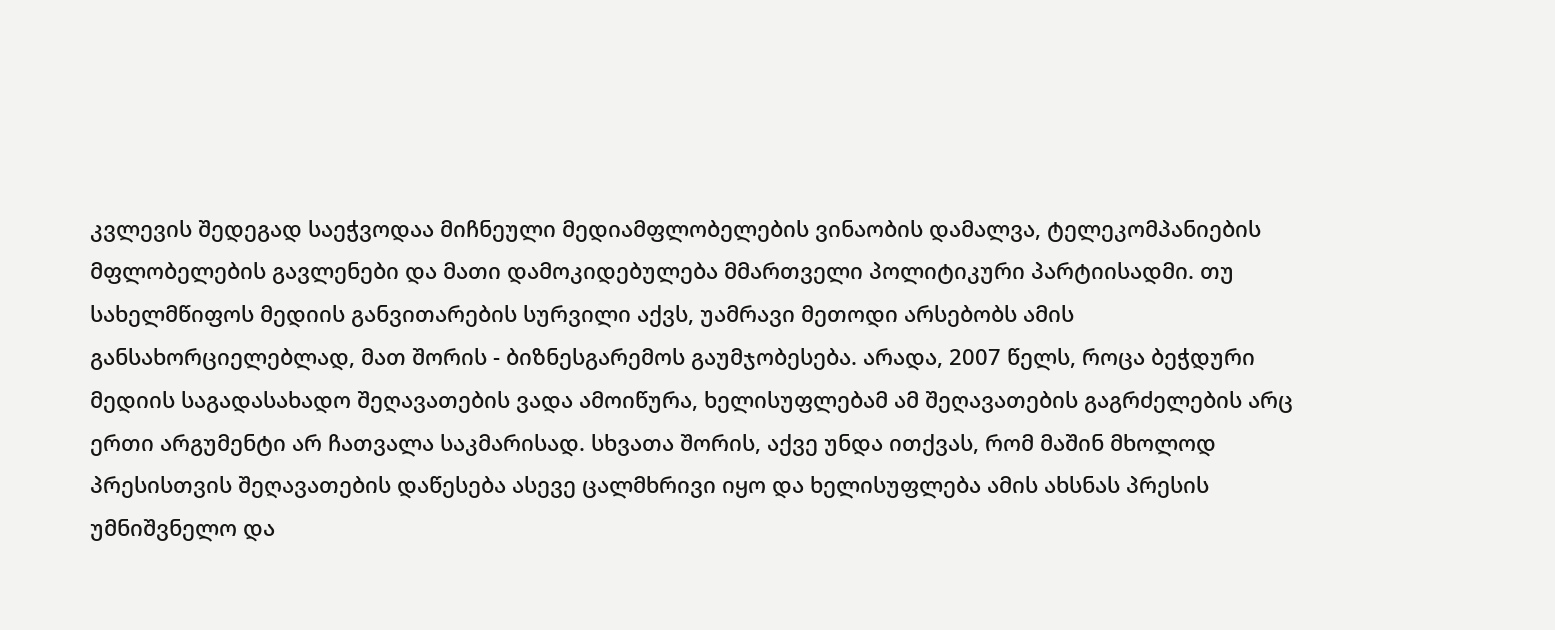კვლევის შედეგად საეჭვოდაა მიჩნეული მედიამფლობელების ვინაობის დამალვა, ტელეკომპანიების მფლობელების გავლენები და მათი დამოკიდებულება მმართველი პოლიტიკური პარტიისადმი. თუ სახელმწიფოს მედიის განვითარების სურვილი აქვს, უამრავი მეთოდი არსებობს ამის განსახორციელებლად, მათ შორის - ბიზნესგარემოს გაუმჯობესება. არადა, 2007 წელს, როცა ბეჭდური მედიის საგადასახადო შეღავათების ვადა ამოიწურა, ხელისუფლებამ ამ შეღავათების გაგრძელების არც ერთი არგუმენტი არ ჩათვალა საკმარისად. სხვათა შორის, აქვე უნდა ითქვას, რომ მაშინ მხოლოდ პრესისთვის შეღავათების დაწესება ასევე ცალმხრივი იყო და ხელისუფლება ამის ახსნას პრესის უმნიშვნელო და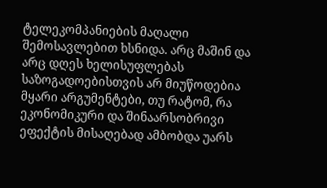ტელეკომპანიების მაღალი შემოსავლებით ხსნიდა. არც მაშინ და არც დღეს ხელისუფლებას საზოგადოებისთვის არ მიუწოდებია მყარი არგუმენტები, თუ რატომ, რა ეკონომიკური და შინაარსობრივი ეფექტის მისაღებად ამბობდა უარს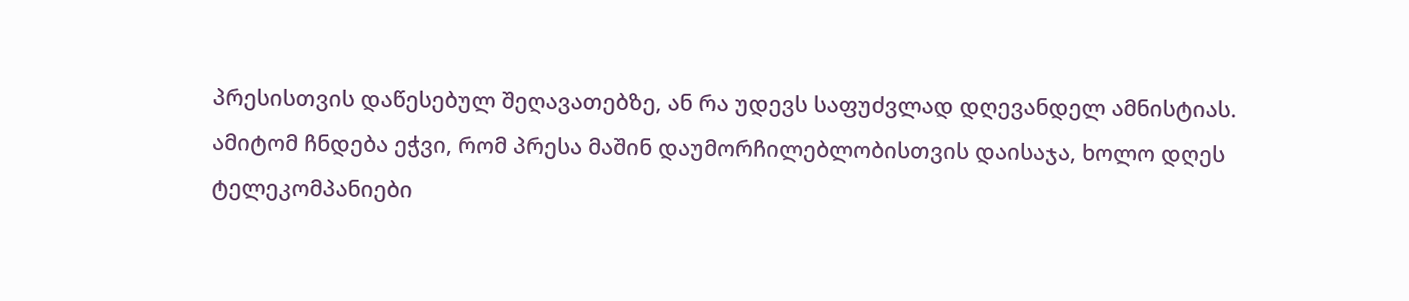პრესისთვის დაწესებულ შეღავათებზე, ან რა უდევს საფუძვლად დღევანდელ ამნისტიას. ამიტომ ჩნდება ეჭვი, რომ პრესა მაშინ დაუმორჩილებლობისთვის დაისაჯა, ხოლო დღეს ტელეკომპანიები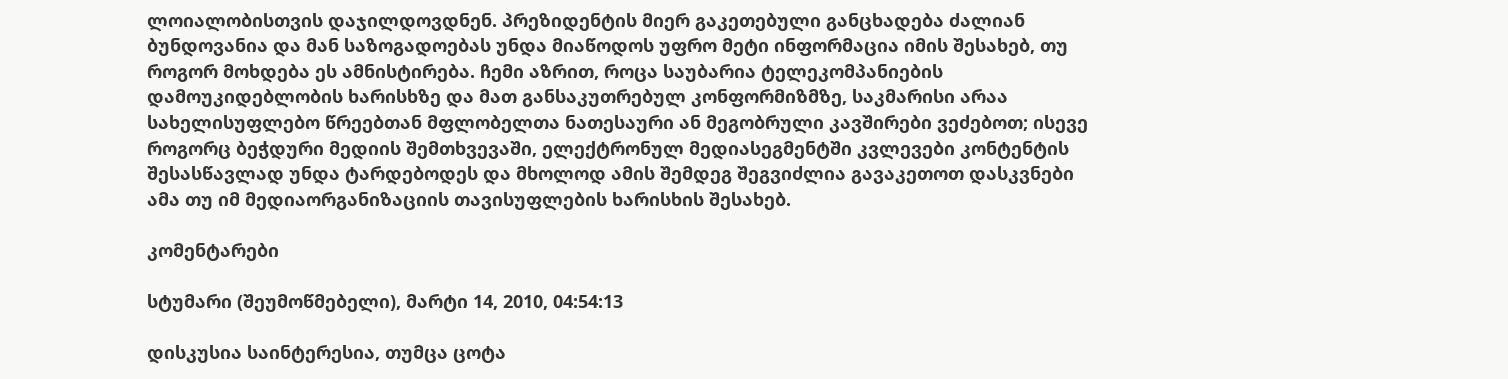ლოიალობისთვის დაჯილდოვდნენ. პრეზიდენტის მიერ გაკეთებული განცხადება ძალიან ბუნდოვანია და მან საზოგადოებას უნდა მიაწოდოს უფრო მეტი ინფორმაცია იმის შესახებ, თუ როგორ მოხდება ეს ამნისტირება. ჩემი აზრით, როცა საუბარია ტელეკომპანიების დამოუკიდებლობის ხარისხზე და მათ განსაკუთრებულ კონფორმიზმზე, საკმარისი არაა სახელისუფლებო წრეებთან მფლობელთა ნათესაური ან მეგობრული კავშირები ვეძებოთ; ისევე როგორც ბეჭდური მედიის შემთხვევაში, ელექტრონულ მედიასეგმენტში კვლევები კონტენტის შესასწავლად უნდა ტარდებოდეს და მხოლოდ ამის შემდეგ შეგვიძლია გავაკეთოთ დასკვნები ამა თუ იმ მედიაორგანიზაციის თავისუფლების ხარისხის შესახებ.

კომენტარები

სტუმარი (შეუმოწმებელი), მარტი 14, 2010, 04:54:13

დისკუსია საინტერესია, თუმცა ცოტა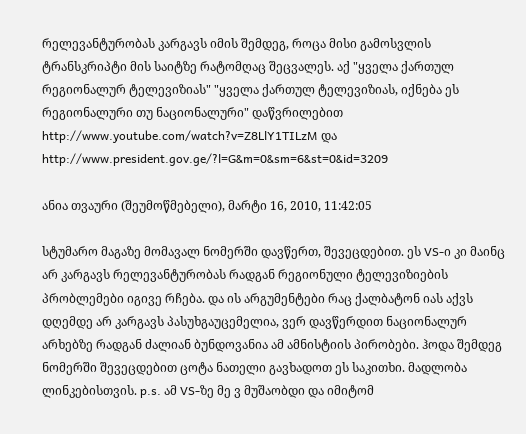რელევანტურობას კარგავს იმის შემდეგ, როცა მისი გამოსვლის ტრანსკრიპტი მის საიტზე რატომღაც შეცვალეს. აქ "ყველა ქართულ რეგიონალურ ტელევიზიას" "ყველა ქართულ ტელევიზიას, იქნება ეს რეგიონალური თუ ნაციონალური" დაწვრილებით http://www.youtube.com/watch?v=Z8LlY1TILzM და http://www.president.gov.ge/?l=G&m=0&sm=6&st=0&id=3209

ანია თვაური (შეუმოწმებელი), მარტი 16, 2010, 11:42:05

სტუმარო მაგაზე მომავალ ნომერში დავწერთ, შევეცდებით. ეს VS-ი კი მაინც არ კარგავს რელევანტურობას რადგან რეგიონული ტელევიზიების პრობლემები იგივე რჩება. და ის არგუმენტები რაც ქალბატონ იას აქვს დღემდე არ კარგავს პასუხგაუცემელია, ვერ დავწერდით ნაციონალურ არხებზე რადგან ძალიან ბუნდოვანია ამ ამნისტიის პირობები. ჰოდა შემდეგ ნომერში შევეცდებით ცოტა ნათელი გავხადოთ ეს საკითხი. მადლობა ლინკებისთვის. p.s. ამ VS-ზე მე ვ მუშაობდი და იმიტომ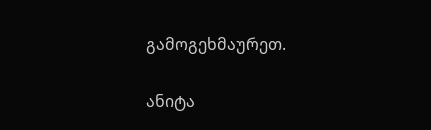გამოგეხმაურეთ.

ანიტა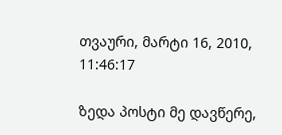თვაური, მარტი 16, 2010, 11:46:17

ზედა პოსტი მე დავწერე,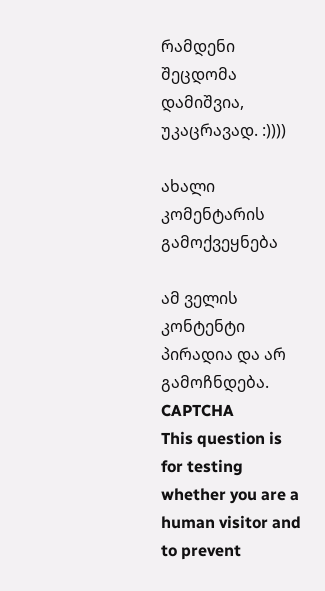რამდენი შეცდომა დამიშვია, უკაცრავად. :))))

ახალი კომენტარის გამოქვეყნება

ამ ველის კონტენტი პირადია და არ გამოჩნდება.
CAPTCHA
This question is for testing whether you are a human visitor and to prevent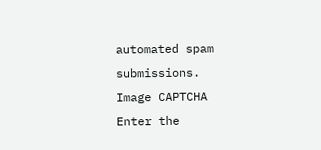automated spam submissions.
Image CAPTCHA
Enter the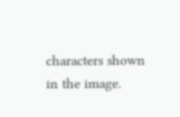characters shown in the image.